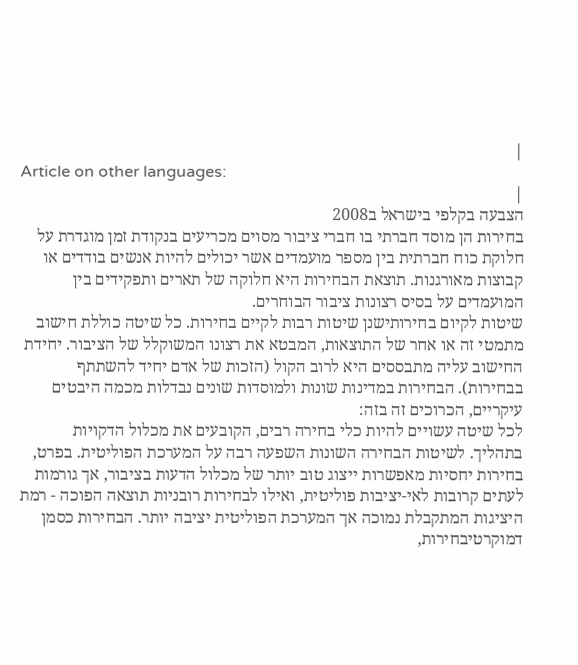|
Article on other languages:
|
הצבעה בקלפי בישראל ב2008
בחירות הן מוסד חברתי בו חברי ציבור מסוים מכריעים בנקודת זמן מוגדרת על חלוקת כוח חברתית בין מספר מועמדים אשר יכולים להיות אנשים בודדים או קבוצות מאורגנות. תוצאת הבחירות היא חלוקה של תארים ותפקידים בין המועמדים על בסיס רצונות ציבור הבוחרים.
שיטות לקיום בחירותישנן שיטות רבות לקיים בחירות. כל שיטה כוללת חישוב מתמטי זה או אחר של התוצאות, המבטא את רצונו המשוקלל של הציבור. יחידת החישוב עליה מתבססים היא לרוב הקול (הזכות של אדם יחיד להשתתף בבחירות). הבחירות במדינות שונות ולמוסדות שונים נבדלות מכמה היבטים עיקריים, הכרוכים זה בזה:
לכל שיטה עשויים להיות כלי בחירה רבים, הקובעים את מכלול הדקויות בתהליך. לשיטות הבחירה השונות השפעה רבה על המערכת הפוליטית. בפרט, בחירות יחסיות מאפשרות ייצוג טוב יותר של מכלול הדעות בציבור, אך גורמות לעתים קרובות לאי-יציבות פוליטית, ואילו לבחירות רובניות תוצאה הפוכה - רמת היציגות המתקבלת נמוכה אך המערכת הפוליטית יציבה יותר. הבחירות כסמן דמוקרטיבחירות,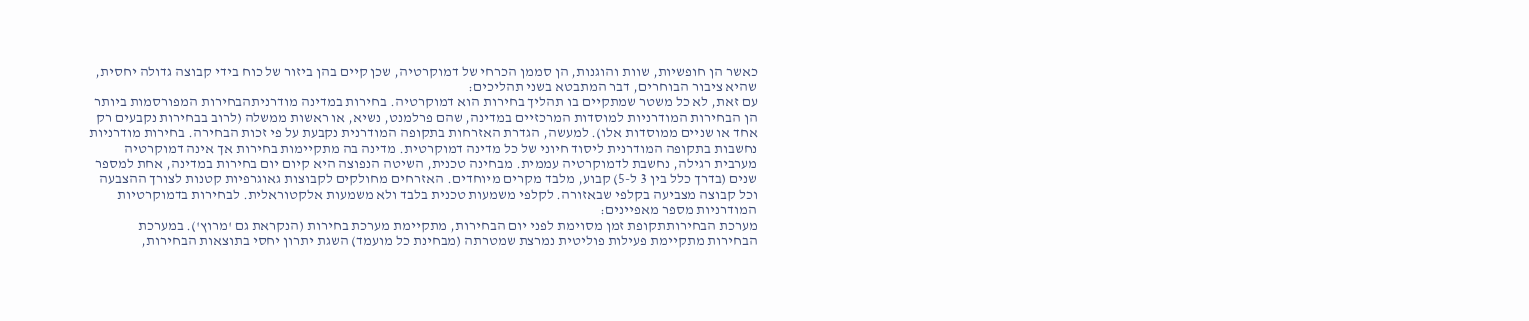כאשר הן חופשיות, שוות והוגנות, הן סממן הכרחי של דמוקרטיה, שכן קיים בהן ביזור של כוח בידי קבוצה גדולה יחסית, שהיא ציבור הבוחרים, דבר המתבטא בשני תהליכים:
עם זאת, לא כל משטר שמתקיים בו תהליך בחירות הוא דמוקרטיה. בחירות במדינה מודרניתהבחירות המפורסמות ביותר הן הבחירות המודרניות למוסדות המרכזיים במדינה, שהם פרלמנט, נשיא, או ראשות ממשלה (לרוב בבחירות נקבעים רק אחד או שניים ממוסדות אלו). למעשה, הגדרת האזרחות בתקופה המודרנית נקבעת על פי זכות הבחירה. בחירות מודרניות נחשבות בתקופה המודרנית ליסוד חיוני של כל מדינה דמוקרטית. מדינה בה מתקיימות בחירות אך אינה דמוקרטיה מערבית רגילה, נחשבת לדמוקרטיה עממית. מבחינה טכנית, השיטה הנפוצה היא קיום יום בחירות במדינה, אחת למספר שנים (בדרך כלל בין 3 ל-5) קבוע, מלבד מקרים מיוחדים. האזרחים מחולקים לקבוצות גאוגרפיות קטנות לצורך ההצבעה וכל קבוצה מצביעה בקלפי שבאזורה. לקלפי משמעות טכנית בלבד ולא משמעות אלקטוראלית. לבחירות בדמוקרטיות המודרניות מספר מאפיינים:
מערכת הבחירותתקופת זמן מסוימת לפני יום הבחירות, מתקיימת מערכת בחירות (הנקראת גם 'מרוץ'). במערכת הבחירות מתקיימת פעילות פוליטית נמרצת שמטרתה (מבחינת כל מועמד) השגת יתרון יחסי בתוצאות הבחירות,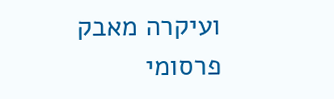ועיקרה מאבק פרסומי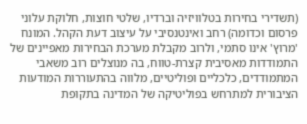(תשדירי בחירות בטלוויזיה וברדיו, שלטי חוצות, חלוקת עלוני פרסום וכדומה) רחב ואינטנסיבי על עיצוב דעת הקהל. המונח 'מרוץ' אינו סתמי, ולרוב מקבלת מערכת הבחירות מאפיינים של התמודדות מאסיבית קצרת-טווח, בה מנוצלים רוב משאבי המתמודדים, כלכליים ופוליטיים, מלווה בהתעוררות המודעות הציבורית למתרחש בפוליטיקה של המדינה בתקופת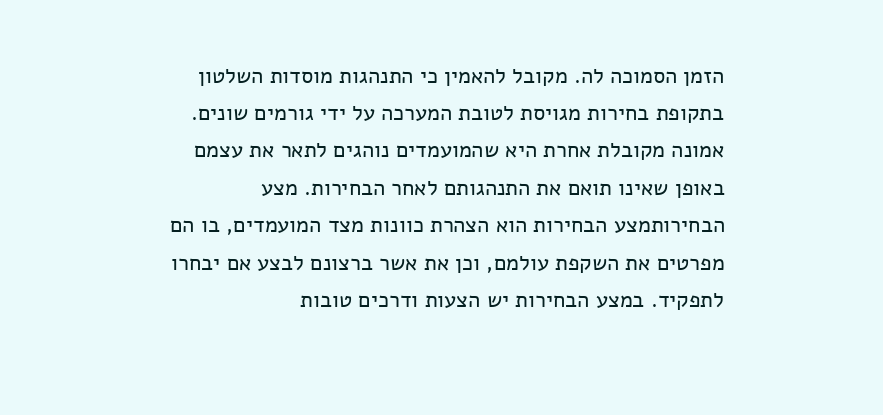הזמן הסמוכה לה. מקובל להאמין כי התנהגות מוסדות השלטון בתקופת בחירות מגויסת לטובת המערכה על ידי גורמים שונים. אמונה מקובלת אחרת היא שהמועמדים נוהגים לתאר את עצמם באופן שאינו תואם את התנהגותם לאחר הבחירות. מצע הבחירותמצע הבחירות הוא הצהרת כוונות מצד המועמדים, בו הם מפרטים את השקפת עולמם, וכן את אשר ברצונם לבצע אם יבחרו לתפקיד. במצע הבחירות יש הצעות ודרכים טובות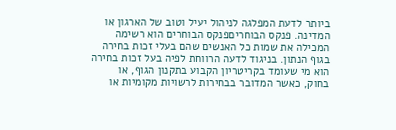ביותר לדעת המפלגה לניהול יעיל וטוב של הארגון או המדינה. פנקס הבוחריםפנקס הבוחרים הוא רשימה המכילה את שמות כל האנשים שהם בעלי זכות בחירה בגוף הנתון. בניגוד לדעה הרווחת לפיה בעל זכות בחירה הוא מי שעומד בקריטריון הקבוע בתקנון הגוף, או בחוק, כאשר המדובר בבחירות לרשויות מקומיות או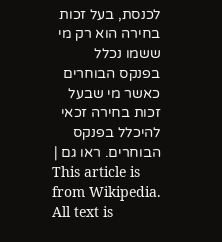לכנסת, בעל זכות בחירה הוא רק מי ששמו נכלל בפנקס הבוחרים כאשר מי שבעל זכות בחירה זכאי להיכלל בפנקס הבוחרים. ראו גם |
This article is from Wikipedia. All text is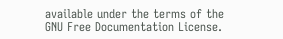available under the terms of the GNU Free Documentation License.